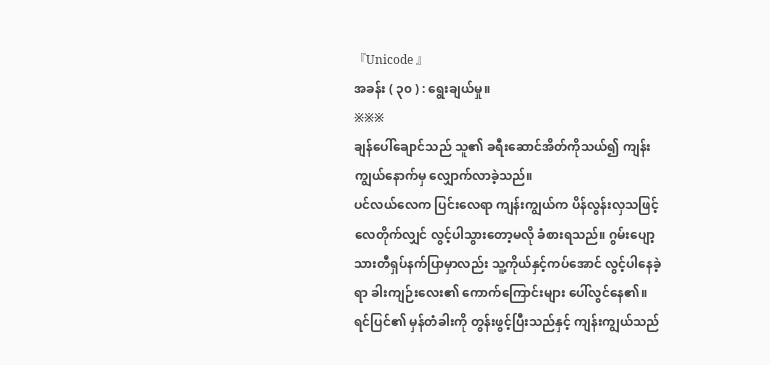『Unicode 』
အခန်း ( ၃၀ ) : ရွေးချယ်မှု။
※※※
ချန်ပေါ်ချောင်သည် သူ၏ ခရီးဆောင်အိတ်ကိုသယ်၍ ကျန်းကျွယ်နောက်မှ လျှောက်လာခဲ့သည်။
ပင်လယ်လေက ပြင်းလေရာ ကျန်းကျွယ်က ပိန်လွန်းလှသဖြင့် လေတိုက်လျှင် လွင့်ပါသွားတော့မလို ခံစားရသည်။ ဂွမ်းပျော့သားတီရှပ်နက်ပြာမှာလည်း သူ့ကိုယ်နှင့်ကပ်အောင် လွင့်ပါနေခဲ့ရာ ခါးကျဉ်းလေး၏ ကောက်ကြောင်းများ ပေါ်လွင်နေ၏။
ရင်ပြင်၏ မှန်တံခါးကို တွန်းဖွင့်ပြီးသည်နှင့် ကျန်းကျွယ်သည်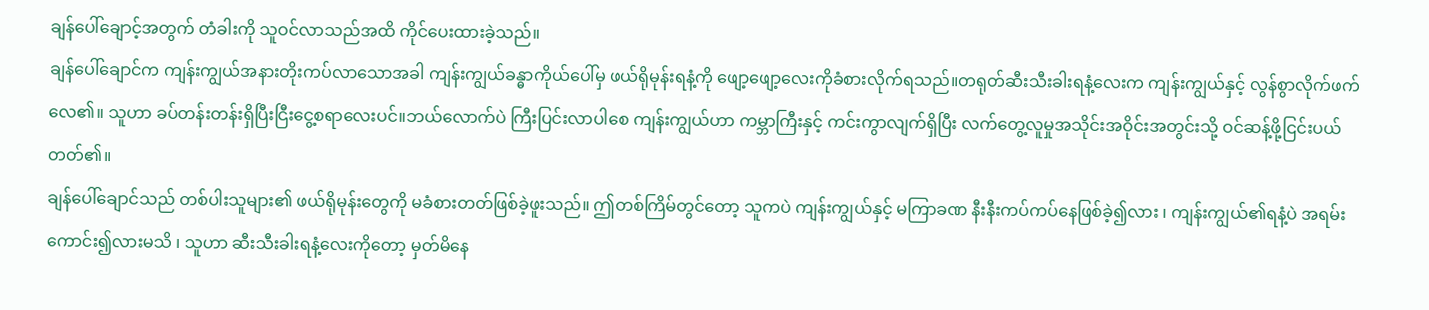ချန်ပေါ်ချောင့်အတွက် တံခါးကို သူဝင်လာသည်အထိ ကိုင်ပေးထားခဲ့သည်။
ချန်ပေါ်ချောင်က ကျန်းကျွယ်အနားတိုးကပ်လာသောအခါ ကျန်းကျွယ်ခန္ဓာကိုယ်ပေါ်မှ ဖယ်ရိုမုန်းရနံ့ကို ဖျော့ဖျော့လေးကိုခံစားလိုက်ရသည်။တရုတ်ဆီးသီးခါးရနံ့လေးက ကျန်းကျွယ်နှင့် လွန်စွာလိုက်ဖက်လေ၏။ သူဟာ ခပ်တန်းတန်းရှိပြီးငြီးငွေ့စရာလေးပင်။ဘယ်လောက်ပဲ ကြီးပြင်းလာပါစေ ကျန်းကျွယ်ဟာ ကမ္ဘာကြီးနှင့် ကင်းကွာလျက်ရှိပြီး လက်တွေ့လူမှုအသိုင်းအဝိုင်းအတွင်းသို့ ဝင်ဆန့်ဖို့ငြင်းပယ်တတ်၏။
ချန်ပေါ်ချောင်သည် တစ်ပါးသူများ၏ ဖယ်ရိုမုန်းတွေကို မခံစားတတ်ဖြစ်ခဲ့ဖူးသည်။ ဤတစ်ကြိမ်တွင်တော့ သူကပဲ ကျန်းကျွယ်နှင့် မကြာခဏ နီးနီးကပ်ကပ်နေဖြစ်ခဲ့၍လား ၊ ကျန်းကျွယ်၏ရနံ့ပဲ အရမ်းကောင်း၍လားမသိ ၊ သူဟာ ဆီးသီးခါးရနံ့လေးကိုတော့ မှတ်မိနေ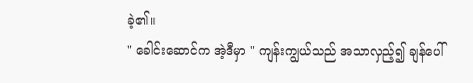ခဲ့၏။
" ခေါင်းဆောင်က အဲ့ဒီမှာ " ကျန်းကျွယ်သည် အသာလှည့်၍ ချန်ပေါ်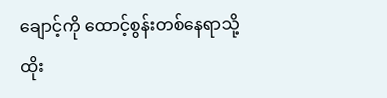ချောင့်ကို ထောင့်စွန်းတစ်နေရာသို့ ထိုး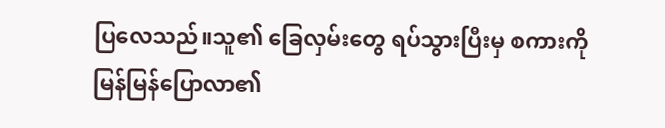ပြလေသည်။သူ၏ ခြေလှမ်းတွေ ရပ်သွားပြီးမှ စကားကို မြန်မြန်ပြောလာ၏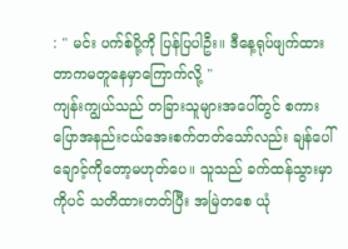: " မင်း ပက်စ်ပို့ကို ပြန်ပြပါဦး။ ဒီနေ့ရုပ်ဖျက်ထားတာကမတူနေမှာကြောက်လို့ "
ကျန်းကျွယ်သည် တခြားသူများအပေါ်တွင် စကားပြောအနည်းငယ်အေးစက်တတ်သော်လည်း ချန်ပေါ်ချောင့်ကိုတော့မဟုတ်ပေ။ သူသည် ခက်ထန်သွားမှာကိုပင် သတိထားတတ်ပြီး အမြဲတစေ ယုံ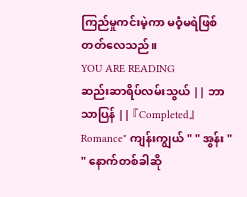ကြည်မှုကင်းမဲ့ကာ မဝံ့မရဲဖြစ်တတ်လေသည်။
YOU ARE READING
ဆည်းဆာရိပ်လမ်းသွယ် || ဘာသာပြန် || 『Completed』
Romance" ကျန်းကျွယ် " " အွန်း " " နောက်တစ်ခါဆို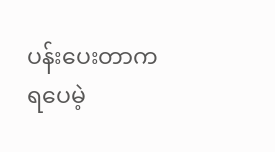ပန်းပေးတာက ရပေမဲ့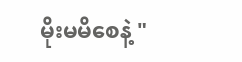မိုးမမိစေနဲ့ "